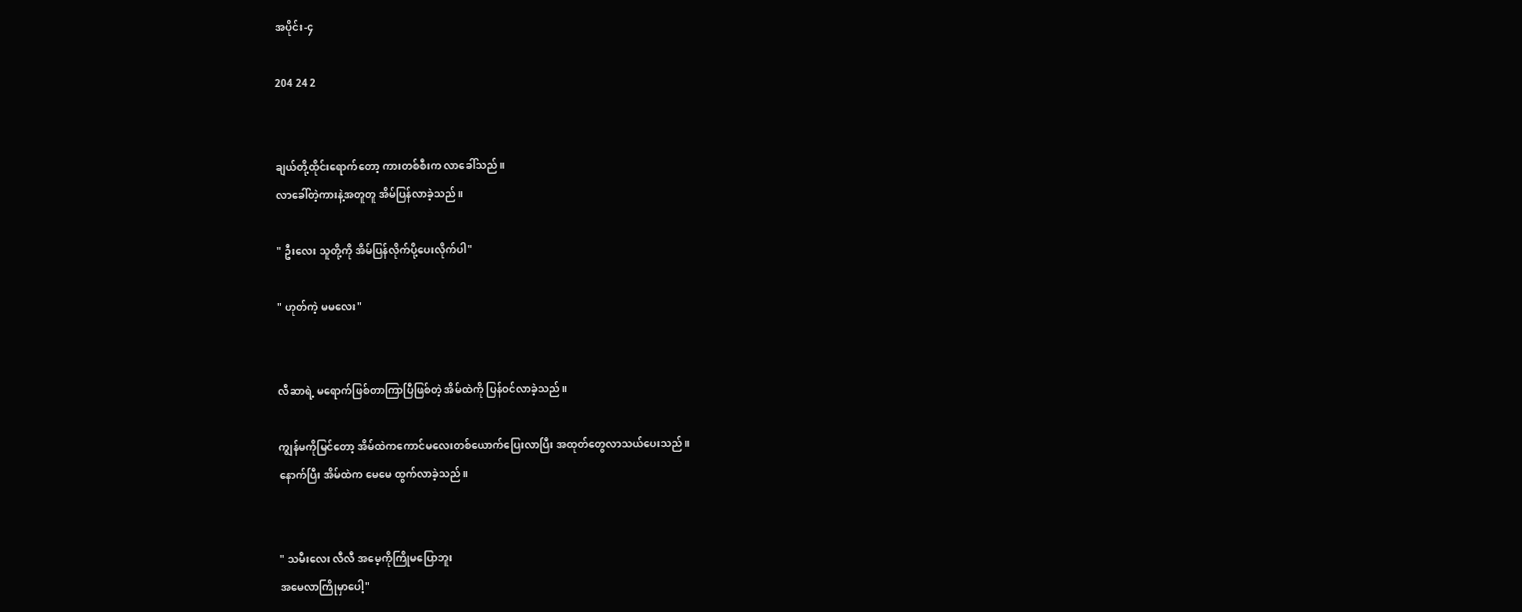အပိုင်း-၄

204 24 2


ချယ်တို့ထိုင်းရောက်တော့ ကားတစ်စီးက လာခေါ်သည်။
လာခေါ်တဲ့ကားနဲ့အတူတူ အိမ်ပြန်လာခဲ့သည်။

" ဦးလေး သူတို့ကို အိမ်ပြန်လိုက်ပို့ပေးလိုက်ပါ"

" ဟုတ်ကဲ့ မမလေး"


လီဆာရဲ့ မရောက်ဖြစ်တာကြာပြီဖြစ်တဲ့ အိမ်ထဲကို ပြန်ဝင်လာခဲ့သည်။

ကျွန်မကိုမြင်တော့ အိမ်ထဲကကောင်မလေးတစ်ယောက်ပြေးလာပြီး အထုတ်တွေလာသယ်ပေးသည်။
နောက်ပြီး အိမ်ထဲက မေမေ ထွက်လာခဲ့သည်။


" သမီးလေး လီလီ အမေ့ကိုကြိုမပြောဘူး
အမေလာကြိုမှာပေါ့"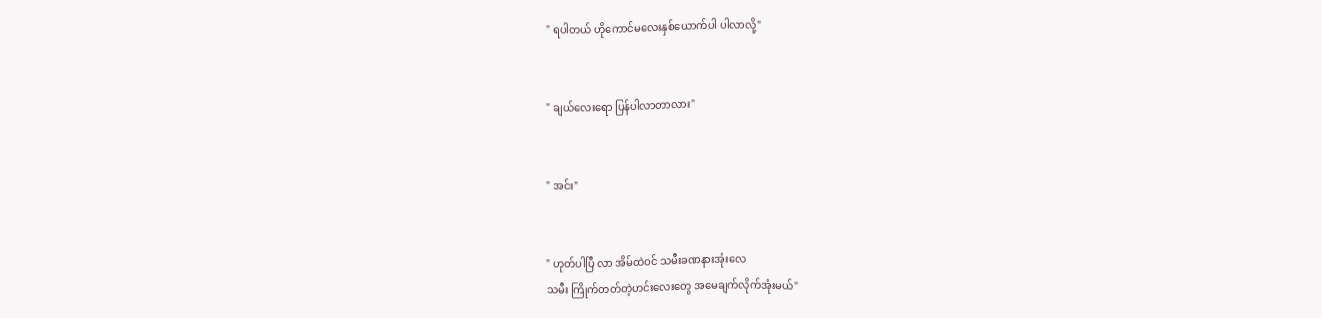" ရပါတယ် ဟိုကောင်မလေးနှစ်ယောက်ပါ ပါလာလို့"


" ချယ်လေးရော ပြန်ပါလာတာလား"


" အင်း"


" ဟုတ်ပါပြီ လာ အိမ်ထဲဝင် သမီးခဏနားအုံးလေ
သမီး ကြိုက်တတ်တဲ့ဟင်းလေးတွေ အမေချက်လိုက်အုံးမယ်"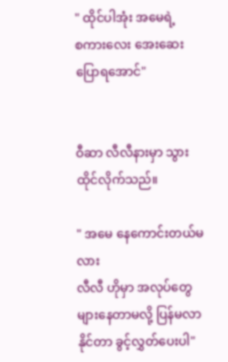" ထိုင်ပါအုံး အမေရဲ့
စကားလေး အေးဆေးပြောရအောင်"


ဝီဆာ လီလီနားမှာ သွားထိုင်လိုက်သည်။

" အမေ နေကောင်းတယ်မလား
လီလီ ဟိုမှာ အလုပ်တွေများနေတာမလို့ ပြန်မလာနိုင်တာ ခွင့်လွှတ်ပေးပါ"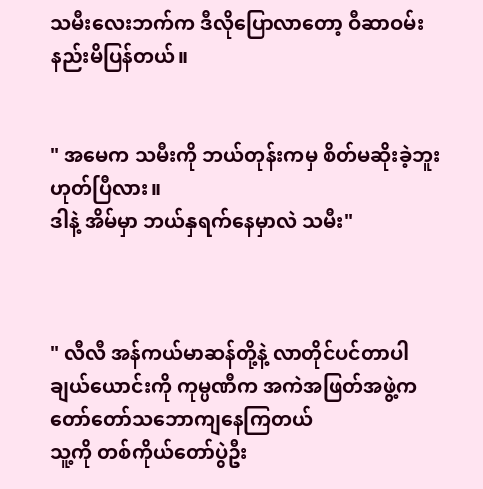သမီးလေးဘက်က ဒီလိုပြောလာတော့ ဝီဆာဝမ်းနည်းမိပြန်တယ်။


" အမေက သမီးကို ဘယ်တုန်းကမှ စိတ်မဆိုးခဲ့ဘူး ဟုတ်ပြီလား။
ဒါနဲ့ အိမ်မှာ ဘယ်နှရက်နေမှာလဲ သမီး"



" လီလီ အန်ကယ်မာဆန်တို့နဲ့ လာတိုင်ပင်တာပါ
ချယ်ယောင်းကို ကုမ္ပဏီက အကဲအဖြတ်အဖွဲ့က တော်တော်သဘောကျနေကြတယ်
သူ့ကို တစ်ကိုယ်တော်ပွဲဦး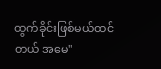ထွက်ခိုင်းဖြစ်မယ်ထင်တယ် အမေ"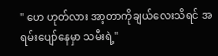" ဟေ ဟုတ်လား အာ့တာကိုချယ်လေးသိရင် အရမ်းပျော်နေမှာ သမီးရဲ့"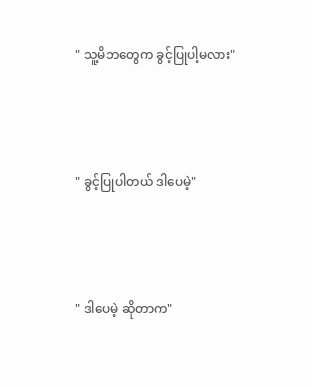" သူ့မိဘတွေက ခွင့်ပြုပါ့မလား"



" ခွင့်ပြုပါတယ် ဒါပေမဲ့"



" ဒါပေမဲ့ ဆိုတာက"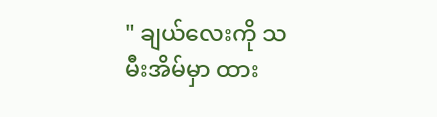" ချယ်လေးကို သမီးအိမ်မှာ ထား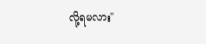လို့ရမလား"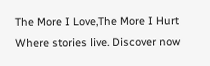The More I Love,The More I Hurt Where stories live. Discover now